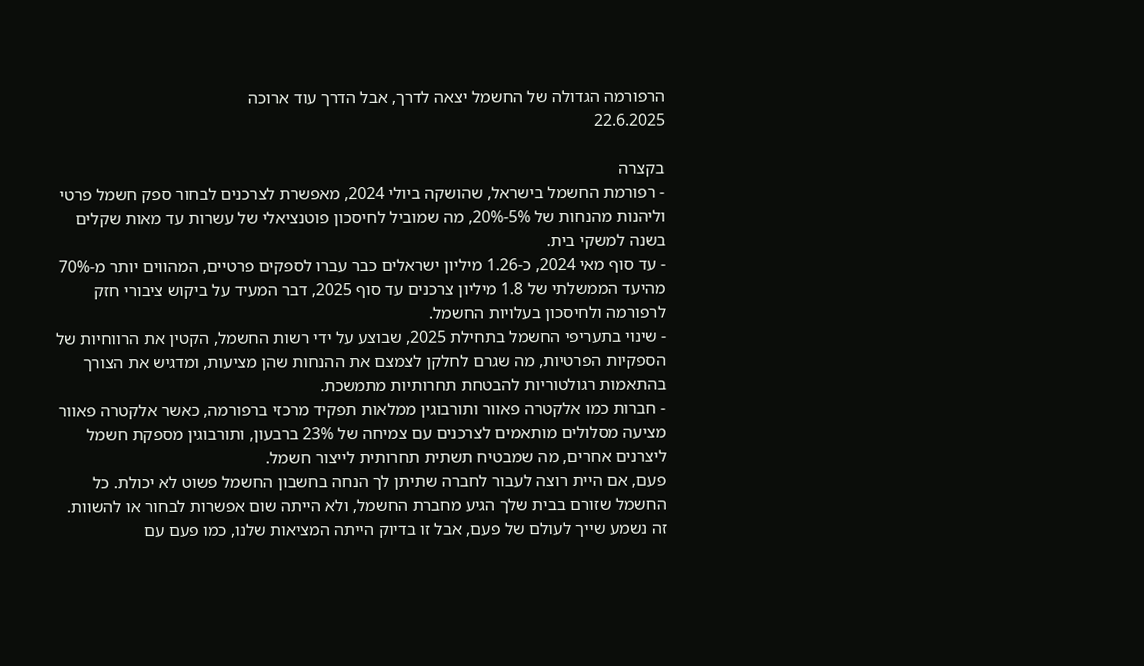הרפורמה הגדולה של החשמל יצאה לדרך, אבל הדרך עוד ארוכה
22.6.2025

בקצרה
- רפורמת החשמל בישראל, שהושקה ביולי 2024, מאפשרת לצרכנים לבחור ספק חשמל פרטי וליהנות מהנחות של 5%-20%, מה שמוביל לחיסכון פוטנציאלי של עשרות עד מאות שקלים בשנה למשקי בית.
- עד סוף מאי 2024, כ-1.26 מיליון ישראלים כבר עברו לספקים פרטיים, המהווים יותר מ-70% מהיעד הממשלתי של 1.8 מיליון צרכנים עד סוף 2025, דבר המעיד על ביקוש ציבורי חזק לרפורמה ולחיסכון בעלויות החשמל.
- שינוי בתעריפי החשמל בתחילת 2025, שבוצע על ידי רשות החשמל, הקטין את הרווחיות של הספקיות הפרטיות, מה שגרם לחלקן לצמצם את ההנחות שהן מציעות, ומדגיש את הצורך בהתאמות רגולטוריות להבטחת תחרותיות מתמשכת.
- חברות כמו אלקטרה פאוור ותורבוגין ממלאות תפקיד מרכזי ברפורמה, כאשר אלקטרה פאוור מציעה מסלולים מותאמים לצרכנים עם צמיחה של 23% ברבעון, ותורבוגין מספקת חשמל ליצרנים אחרים, מה שמבטיח תשתית תחרותית לייצור חשמל.
פעם, אם היית רוצה לעבור לחברה שתיתן לך הנחה בחשבון החשמל פשוט לא יכולת. כל החשמל שזורם בבית שלך הגיע מחברת החשמל, ולא הייתה שום אפשרות לבחור או להשוות. זה נשמע שייך לעולם של פעם, אבל זו בדיוק הייתה המציאות שלנו, כמו פעם עם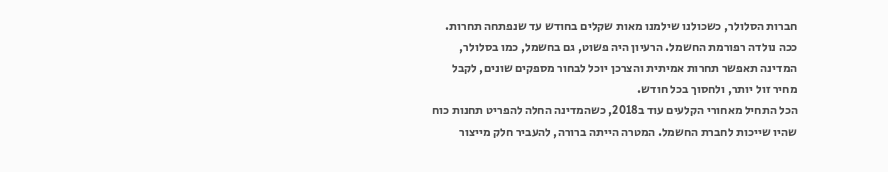חברות הסלולר, כשכולנו שילמנו מאות שקלים בחודש עד שנפתחה תחרות.
ככה נולדה רפורמת החשמל. הרעיון היה פשוט, גם בחשמל, כמו בסלולר, המדינה תאפשר תחרות אמיתית והצרכן יוכל לבחור מספקים שונים, לקבל מחיר זול יותר, ולחסוך בכל חודש.
הכל התחיל מאחורי הקלעים עוד ב2018, כשהמדינה החלה להפריט תחנות כוח שהיו שייכות לחברת החשמל. המטרה הייתה ברורה, להעביר חלק מייצור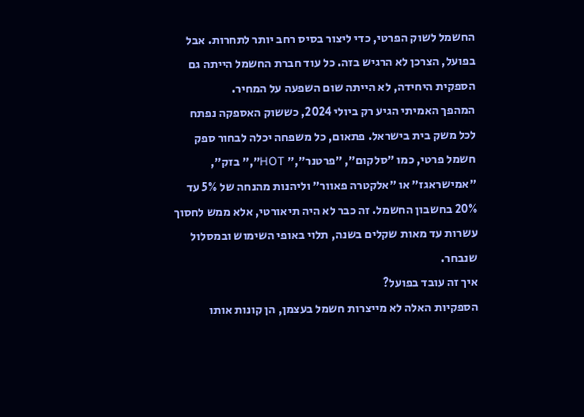החשמל לשוק הפרטי, כדי ליצור בסיס רחב יותר לתחרות. אבל בפועל, הצרכן לא הרגיש בזה. כל עוד חברת החשמל הייתה גם הספקית היחידה, לא הייתה שום השפעה על המחיר.
המהפך האמיתי הגיע רק ביולי 2024, כששוק האספקה נפתח לכל משק בית בישראל. פתאום, כל משפחה יכלה לבחור ספק חשמל פרטי, כמו ״סלקום״, ״פרטנר״,״ HOT״,״ בזק״, ״אמישראגז״ או ״אלקטרה פאוור״ וליהנות מהנחה של 5% עד 20% בחשבון החשמל. זה כבר לא היה תיאורטי, אלא ממש לחסוך עשרות עד מאות שקלים בשנה, תלוי באופי השימוש ובמסלול שנבחר.
איך זה עובד בפועל?
הספקיות האלה לא מייצרות חשמל בעצמן, הן קונות אותו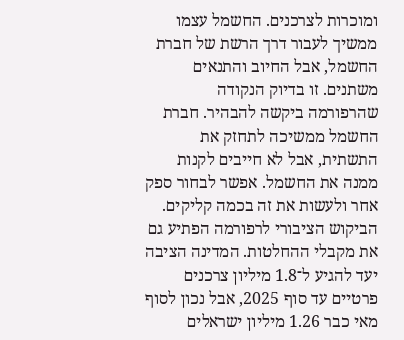ומוכרות לצרכנים. החשמל עצמו ממשיך לעבור דרך הרשת של חברת החשמל, אבל החיוב והתנאים משתנים. זו בדיוק הנקודה שהרפורמה ביקשה להבהיר. חברת החשמל ממשיכה לתחזק את התשתית, אבל לא חייבים לקנות ממנה את החשמל. אפשר לבחור ספק אחר ולעשות את זה בכמה קליקים.
הביקוש הציבורי לרפורמה הפתיע גם את מקבלי ההחלטות. המדינה הציבה יעד להגיע ל־1.8 מיליון צרכנים פרטיים עד סוף 2025, אבל נכון לסוף מאי כבר 1.26 מיליון ישראלים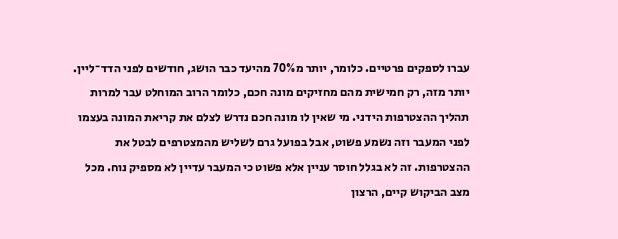עברו לספקים פרטיים. כלומר, יותר מ70% מהיעד כבר הושג, חודשים לפני הדד־ליין. יותר מזה, רק חמישית מהם מחזיקים מונה חכם, כלומר הרוב המוחלט עבר למרות תהליך ההצטרפות הידני. מי שאין לו מונה חכם נדרש לצלם את קריאת המונה בעצמו לפני המעבר וזה נשמע פשוט, אבל בפועל גרם לשליש מהמצטרפים לבטל את ההצטרפות. זה לא בגלל חוסר עניין אלא פשוט כי המעבר עדיין לא מספיק נוח. מכל מצב הביקוש קיים, הרצון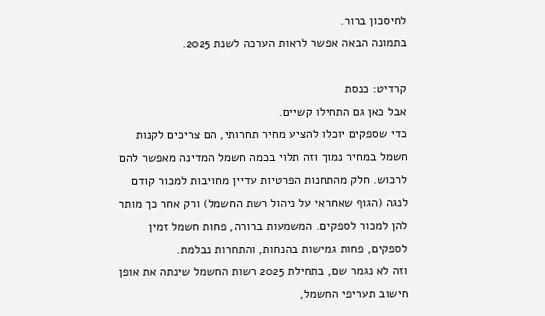לחיסכון ברור.
בתמונה הבאה אפשר לראות הערכה לשנת 2025.

קרדיט: כנסת
אבל כאן גם התחילו קשיים.
כדי שספקים יוכלו להציע מחיר תחרותי, הם צריכים לקנות חשמל במחיר נמוך וזה תלוי בכמה חשמל המדינה מאפשר להם לרכוש. חלק מהתחנות הפרטיות עדיין מחויבות למכור קודם לנגה (הגוף שאחראי על ניהול רשת החשמל) ורק אחר כך מותר להן למכור לספקים. המשמעות ברורה, פחות חשמל זמין לספקים, פחות גמישות בהנחות, והתחרות נבלמת.
וזה לא נגמר שם, בתחילת 2025 רשות החשמל שינתה את אופן חישוב תעריפי החשמל,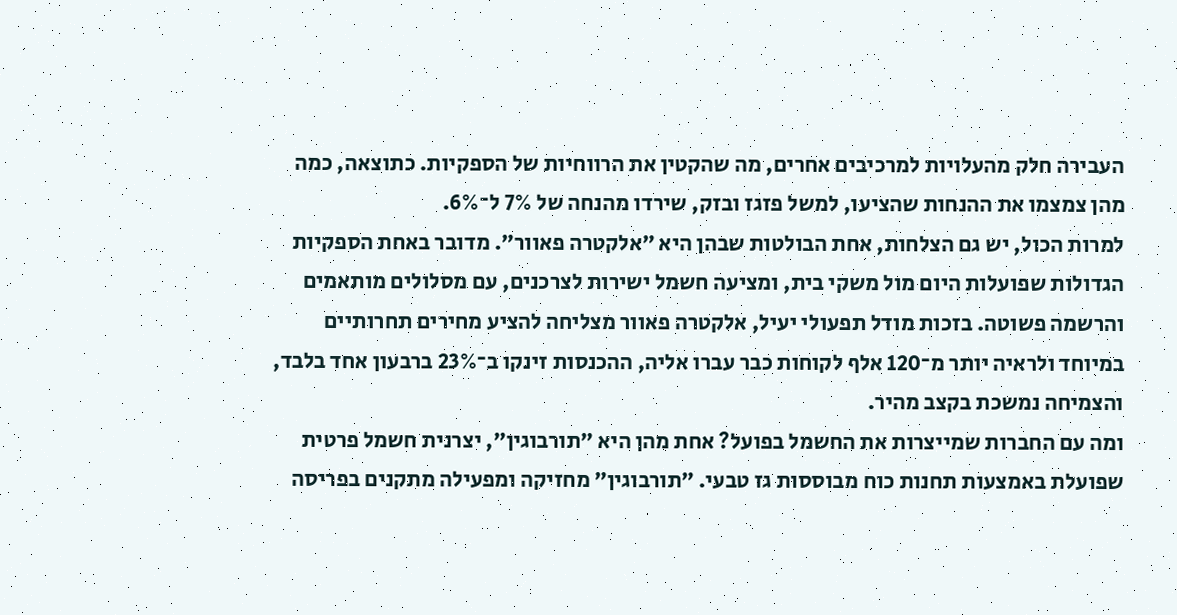העבירה חלק מהעלויות למרכיבים אחרים, מה שהקטין את הרווחיות של הספקיות. כתוצאה, כמה מהן צמצמו את ההנחות שהציעו, למשל פזגז ובזק, שירדו מהנחה של 7% ל־6%.
למרות הכול, יש גם הצלחות, אחת הבולטות שבהן היא ״אלקטרה פאוור״. מדובר באחת הספקיות הגדולות שפועלות היום מול משקי בית, ומציעה חשמל ישירות לצרכנים, עם מסלולים מותאמים והרשמה פשוטה. בזכות מודל תפעולי יעיל, אלקטרה פאוור מצליחה להציע מחירים תחרותיים במיוחד ולראיה יותר מ־120 אלף לקוחות כבר עברו אליה, ההכנסות זינקו ב־23% ברבעון אחד בלבד, והצמיחה נמשכת בקצב מהיר.
ומה עם החברות שמייצרות את החשמל בפועל? אחת מהן היא ״תורבוגין״, יצרנית חשמל פרטית שפועלת באמצעות תחנות כוח מבוססות גז טבעי. ״תורבוגין״ מחזיקה ומפעילה מתקנים בפריסה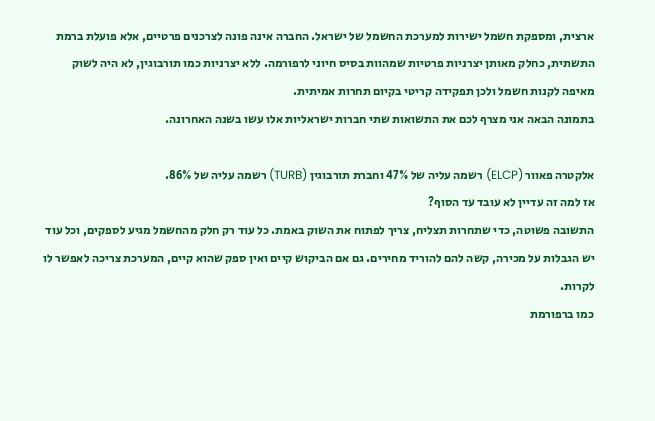ארצית, ומספקת חשמל ישירות למערכת החשמל של ישראל. החברה אינה פונה לצרכנים פרטיים, אלא פועלת ברמת התשתית, כחלק מאותן יצרניות פרטיות שמהוות בסיס חיוני לרפורמה. ללא יצרניות כמו תורבוגין, לא היה לשוק מאיפה לקנות חשמל ולכן תפקידה קריטי בקיום תחרות אמיתית.
בתמונה הבאה אני מצרף לכם את התשואות שתי חברות ישראליות אלו עשו בשנה האחרונה.

אלקטרה פאוור (ELCP) רשמה עליה של 47% וחברת תורבוגין (TURB) רשמה עליה של 86%.
אז למה זה עדיין לא עובד עד הסוף?
התשובה פשוטה, כדי שתחרות תצליח, צריך לפתוח את השוק באמת. כל עוד רק חלק מהחשמל מגיע לספקים, וכל עוד יש הגבלות על מכירה, קשה להם להוריד מחירים. גם אם הביקוש קיים ואין ספק שהוא קיים, המערכת צריכה לאפשר לו לקרות.
כמו ברפורמת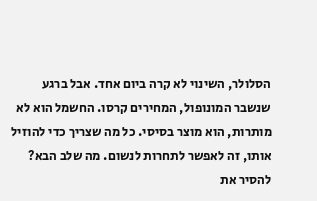הסלולר, השינוי לא קרה ביום אחד. אבל ברגע שנשבר המונופול, המחירים קרסו. החשמל הוא לא מותרות, הוא מוצר בסיסי. כל מה שצריך כדי להוזיל אותו, זה לאפשר לתחרות לנשום. מה שלב הבא? להסיר את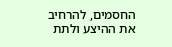החסמים, להרחיב את ההיצע ולתת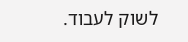לשוק לעבוד.